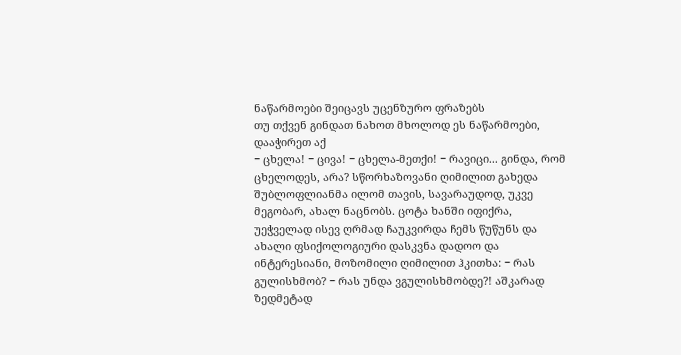ნაწარმოები შეიცავს უცენზურო ფრაზებს
თუ თქვენ გინდათ ნახოთ მხოლოდ ეს ნაწარმოები, დააჭირეთ აქ
− ცხელა! − ცივა! − ცხელა-მეთქი! − რავიცი... გინდა, რომ ცხელოდეს, არა? სწორხაზოვანი ღიმილით გახედა შუბლოფლიანმა ილომ თავის, სავარაუდოდ, უკვე მეგობარ, ახალ ნაცნობს. ცოტა ხანში იფიქრა, უეჭველად ისევ ღრმად ჩაუკვირდა ჩემს წუწუნს და ახალი ფსიქოლოგიური დასკვნა დადოო და ინტერესიანი, მოზომილი ღიმილით ჰკითხა: − რას გულისხმობ? − რას უნდა ვგულისხმობდე?! აშკარად ზედმეტად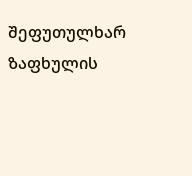შეფუთულხარ ზაფხულის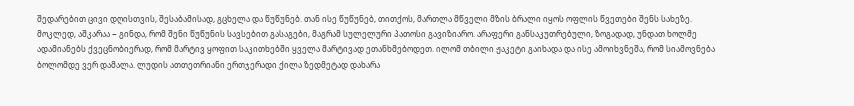შედარებით ცივი დღისთვის, შესაბამისად, გცხელა და წუწუნებ. თან ისე წუწუნებ, თითქოს, მართლა მწველი მზის ბრალი იყოს ოფლის წვეთები შენს სახეზე. მოკლედ, აშკარაა − გინდა, რომ შენი წუწუნის სავსებით გასაგები, მაგრამ სულელური პათოსი გავიზიარო. არაფერი განსაკუთრებული, ზოგადად, უნდათ ხოლმე ადამიანებს ქვეცნობიერად, რომ მარტივ ყოფით საკითხებში ყველა მარტივად ეთანხმებოდეთ. ილომ თბილი ჟაკეტი გაიხადა და ისე ამოიხვნეშა, რომ სიამოვნება ბოლომდე ვერ დამალა. ლუდის ათთეთრიანი ერთჯერადი ქილა ზედმეტად დახარა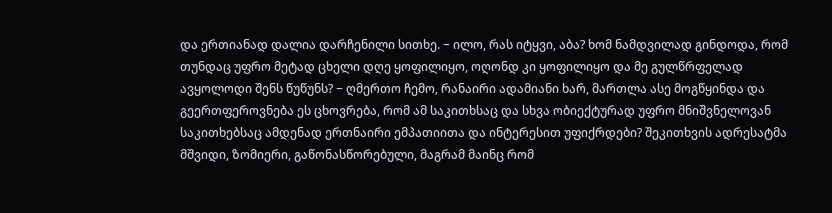და ერთიანად დალია დარჩენილი სითხე. − ილო, რას იტყვი, აბა? ხომ ნამდვილად გინდოდა, რომ თუნდაც უფრო მეტად ცხელი დღე ყოფილიყო, ოღონდ კი ყოფილიყო და მე გულწრფელად ავყოლოდი შენს წუწუნს? − ღმერთო ჩემო, რანაირი ადამიანი ხარ, მართლა ასე მოგწყინდა და გეერთფეროვნება ეს ცხოვრება, რომ ამ საკითხსაც და სხვა ობიექტურად უფრო მნიშვნელოვან საკითხებსაც ამდენად ერთნაირი ემპათიითა და ინტერესით უფიქრდები? შეკითხვის ადრესატმა მშვიდი, ზომიერი, გაწონასწორებული, მაგრამ მაინც რომ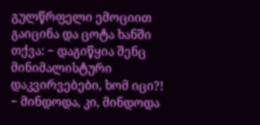გულწრფელი ემოციით გაიცინა და ცოტა ხანში თქვა: − დაგიწყია შენც მინიმალისტური დაკვირვებები, ხომ იცი?! − მინდოდა, კი, მინდოდა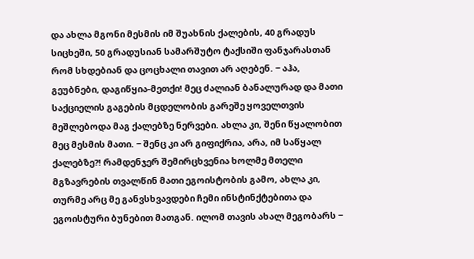და ახლა მგონი მესმის იმ შუახნის ქალების, 40 გრადუს სიცხეში, 50 გრადუსიან სამარშუტო ტაქსიში ფანჯარასთან რომ სხდებიან და ცოცხალი თავით არ აღებენ. − აჰა, გეუბნები, დაგიწყია-მეთქი! მეც ძალიან ბანალურად და მათი საქციელის გაგების მცდელობის გარეშე ყოველთვის მეშლებოდა მაგ ქალებზე ნერვები. ახლა კი, შენი წყალობით მეც მესმის მათი. − შენც კი არ გიფიქრია, არა, იმ საწყალ ქალებზე?! რამდენჯერ შემირცხვენია ხოლმე მთელი მგზავრების თვალწინ მათი ეგოისტობის გამო, ახლა კი, თურმე არც მე განვსხვავდები ჩემი ინსტინქტებითა და ეგოისტური ბუნებით მათგან. ილომ თავის ახალ მეგობარს −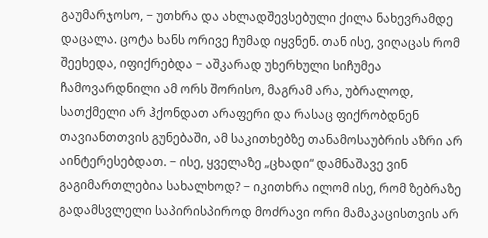გაუმარჯოსო, − უთხრა და ახლადშევსებული ქილა ნახევრამდე დაცალა. ცოტა ხანს ორივე ჩუმად იყვნენ. თან ისე, ვიღაცას რომ შეეხედა, იფიქრებდა − აშკარად უხერხული სიჩუმეა ჩამოვარდნილი ამ ორს შორისო, მაგრამ არა, უბრალოდ, სათქმელი არ ჰქონდათ არაფერი და რასაც ფიქრობდნენ თავიანთთვის გუნებაში, ამ საკითხებზე თანამოსაუბრის აზრი არ აინტერესებდათ. − ისე, ყველაზე „ცხადი“ დამნაშავე ვინ გაგიმართლებია სახალხოდ? − იკითხრა ილომ ისე, რომ ზებრაზე გადამსვლელი საპირისპიროდ მოძრავი ორი მამაკაცისთვის არ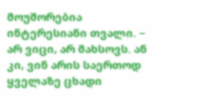მოუშორებია ინტერესიანი თვალი. − არ ვიცი, არ მახსოვს. ან კი, ვინ არის საერთოდ ყველაზე ცხადი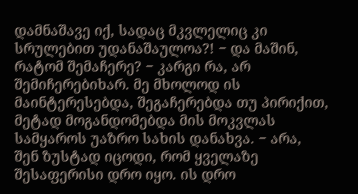დამნაშავე იქ, სადაც მკვლელიც კი სრულებით უდანაშაულოა?! − და მაშინ, რატომ შემაჩერე? − კარგი რა, არ შემიჩერებიხარ. მე მხოლოდ ის მაინტერესებდა, შეგაჩერებდა თუ პირიქით, მეტად მოგანდომებდა მის მოკვლას სამყაროს უაზრო სახის დანახვა. − არა, შენ ზუსტად იცოდი, რომ ყველაზე შესაფერისი დრო იყო. ის დრო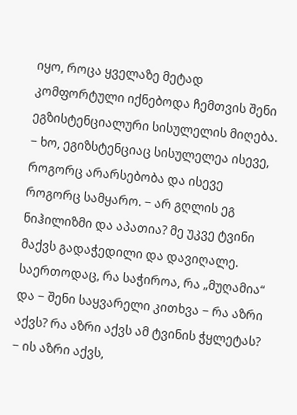იყო, როცა ყველაზე მეტად კომფორტული იქნებოდა ჩემთვის შენი ეგზისტენციალური სისულელის მიღება. − ხო, ეგიზსტენციაც სისულელეა ისევე, როგორც არარსებობა და ისევე როგორც სამყარო. − არ გღლის ეგ ნიჰილიზმი და აპათია? მე უკვე ტვინი მაქვს გადაჭედილი და დავიღალე. საერთოდაც, რა საჭიროა, რა „მუღამია“ და − შენი საყვარელი კითხვა − რა აზრი აქვს? რა აზრი აქვს ამ ტვინის ჭყლეტას? − ის აზრი აქვს,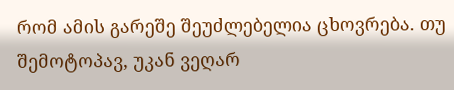რომ ამის გარეშე შეუძლებელია ცხოვრება. თუ შემოტოპავ, უკან ვეღარ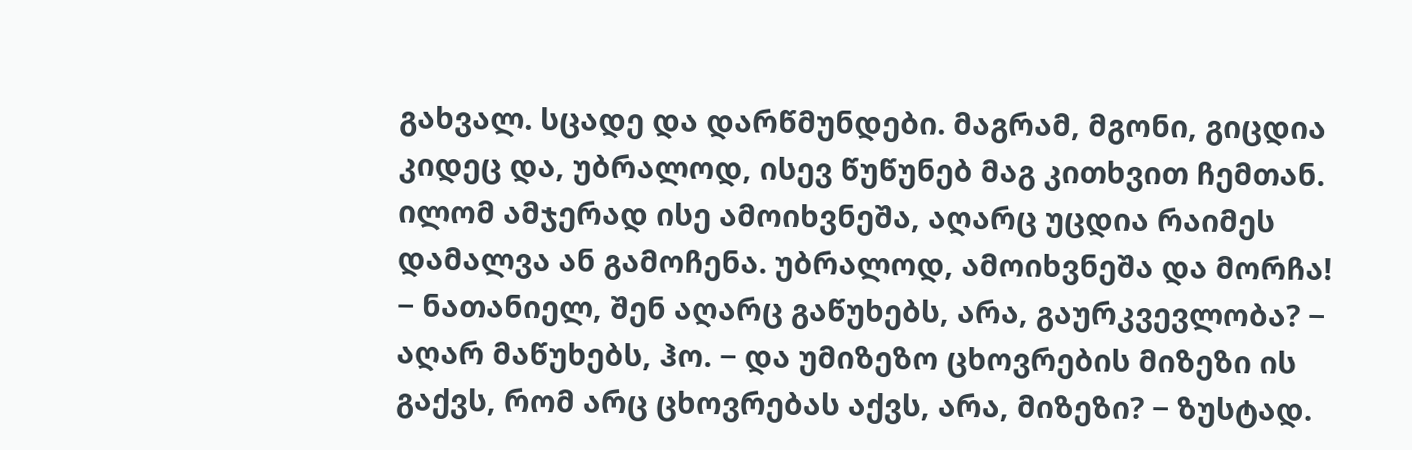გახვალ. სცადე და დარწმუნდები. მაგრამ, მგონი, გიცდია კიდეც და, უბრალოდ, ისევ წუწუნებ მაგ კითხვით ჩემთან. ილომ ამჯერად ისე ამოიხვნეშა, აღარც უცდია რაიმეს დამალვა ან გამოჩენა. უბრალოდ, ამოიხვნეშა და მორჩა! − ნათანიელ, შენ აღარც გაწუხებს, არა, გაურკვევლობა? − აღარ მაწუხებს, ჰო. − და უმიზეზო ცხოვრების მიზეზი ის გაქვს, რომ არც ცხოვრებას აქვს, არა, მიზეზი? − ზუსტად.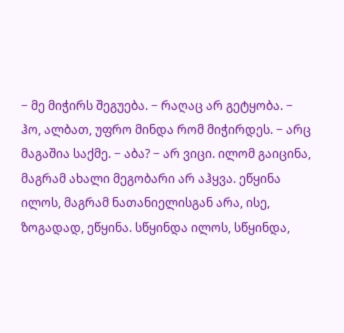− მე მიჭირს შეგუება. − რაღაც არ გეტყობა. − ჰო, ალბათ, უფრო მინდა რომ მიჭირდეს. − არც მაგაშია საქმე. − აბა? − არ ვიცი. ილომ გაიცინა, მაგრამ ახალი მეგობარი არ აჰყვა. ეწყინა ილოს, მაგრამ ნათანიელისგან არა, ისე, ზოგადად, ეწყინა. სწყინდა ილოს, სწყინდა,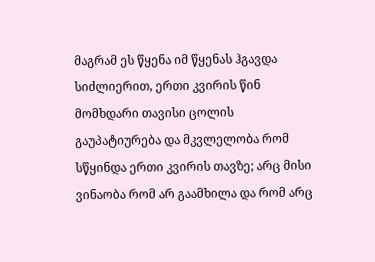მაგრამ ეს წყენა იმ წყენას ჰგავდა სიძლიერით, ერთი კვირის წინ მომხდარი თავისი ცოლის გაუპატიურება და მკვლელობა რომ სწყინდა ერთი კვირის თავზე; არც მისი ვინაობა რომ არ გაამხილა და რომ არც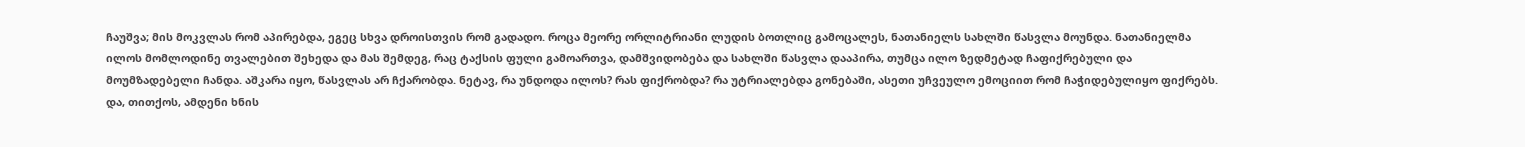ჩაუშვა; მის მოკვლას რომ აპირებდა, ეგეც სხვა დროისთვის რომ გადადო. როცა მეორე ორლიტრიანი ლუდის ბოთლიც გამოცალეს, ნათანიელს სახლში წასვლა მოუნდა. ნათანიელმა ილოს მომლოდინე თვალებით შეხედა და მას შემდეგ, რაც ტაქსის ფული გამოართვა, დამშვიდობება და სახლში წასვლა დააპირა, თუმცა ილო ზედმეტად ჩაფიქრებული და მოუმზადებელი ჩანდა. აშკარა იყო, წასვლას არ ჩქარობდა. ნეტავ, რა უნდოდა ილოს? რას ფიქრობდა? რა უტრიალებდა გონებაში, ასეთი უჩვეულო ემოციით რომ ჩაჭიდებულიყო ფიქრებს. და, თითქოს, ამდენი ხნის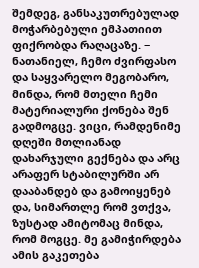შემდეგ, განსაკუთრებულად მოჭარბებული ემპათიით ფიქრობდა რაღაცაზე. − ნათანიელ, ჩემო ძვირფასო და საყვარელო მეგობარო, მინდა, რომ მთელი ჩემი მატერიალური ქონება შენ გადმოგცე. ვიცი, რამდენიმე დღეში მთლიანად დახარჯული გექნება და არც არაფერ სტაბილურში არ დააბანდებ და გამოიყენებ და, სიმართლე რომ ვთქვა, ზუსტად ამიტომაც მინდა, რომ მოგცე. მე გამიჭირდება ამის გაკეთება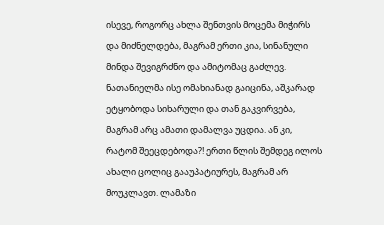ისევე, როგორც ახლა შენთვის მოცემა მიჭირს და მიძნელდება, მაგრამ ერთი კია, სინანული მინდა შევიგრძნო და ამიტომაც გაძლევ. ნათანიელმა ისე ომახიანად გაიცინა, აშკარად ეტყობოდა სიხარული და თან გაკვირვება, მაგრამ არც ამათი დამალვა უცდია. ან კი, რატომ შეეცდებოდა?! ერთი წლის შემდეგ ილოს ახალი ცოლიც გააუპატიურეს, მაგრამ არ მოუკლავთ. ლამაზი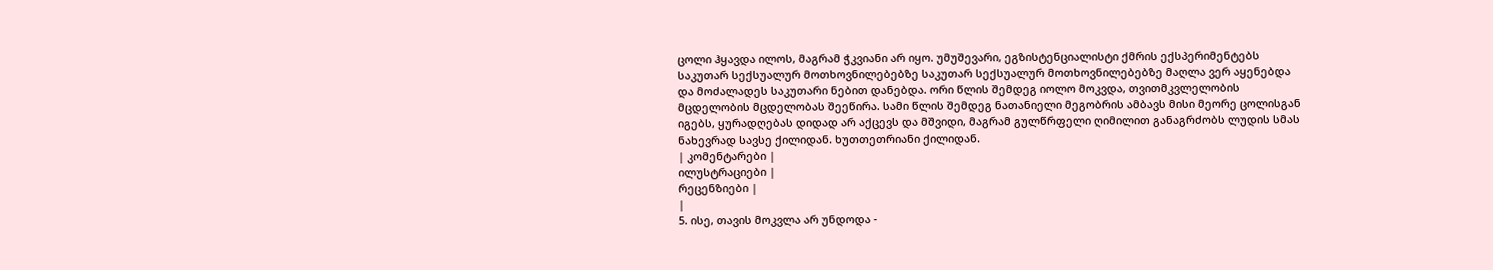ცოლი ჰყავდა ილოს, მაგრამ ჭკვიანი არ იყო. უმუშევარი, ეგზისტენციალისტი ქმრის ექსპერიმენტებს საკუთარ სექსუალურ მოთხოვნილებებზე საკუთარ სექსუალურ მოთხოვნილებებზე მაღლა ვერ აყენებდა და მოძალადეს საკუთარი ნებით დანებდა. ორი წლის შემდეგ იოლო მოკვდა, თვითმკვლელობის მცდელობის მცდელობას შეეწირა. სამი წლის შემდეგ ნათანიელი მეგობრის ამბავს მისი მეორე ცოლისგან იგებს, ყურადღებას დიდად არ აქცევს და მშვიდი, მაგრამ გულწრფელი ღიმილით განაგრძობს ლუდის სმას ნახევრად სავსე ქილიდან. ხუთთეთრიანი ქილიდან.
| კომენტარები |
ილუსტრაციები |
რეცენზიები |
|
5. ისე, თავის მოკვლა არ უნდოდა -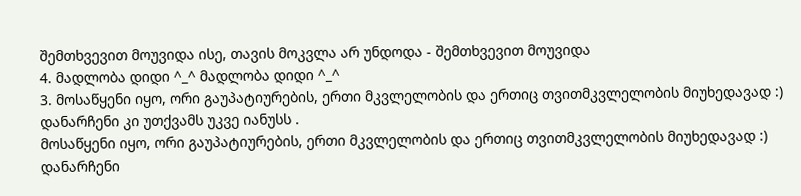შემთხვევით მოუვიდა ისე, თავის მოკვლა არ უნდოდა - შემთხვევით მოუვიდა
4. მადლობა დიდი ^_^ მადლობა დიდი ^_^
3. მოსაწყენი იყო, ორი გაუპატიურების, ერთი მკვლელობის და ერთიც თვითმკვლელობის მიუხედავად :)
დანარჩენი კი უთქვამს უკვე იანუსს .
მოსაწყენი იყო, ორი გაუპატიურების, ერთი მკვლელობის და ერთიც თვითმკვლელობის მიუხედავად :)
დანარჩენი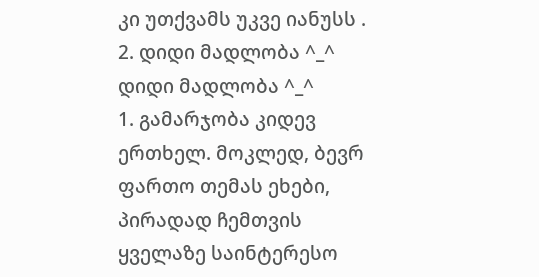კი უთქვამს უკვე იანუსს .
2. დიდი მადლობა ^_^ დიდი მადლობა ^_^
1. გამარჯობა კიდევ ერთხელ. მოკლედ, ბევრ ფართო თემას ეხები, პირადად ჩემთვის ყველაზე საინტერესო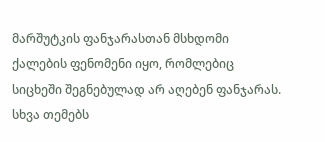მარშუტკის ფანჯარასთან მსხდომი ქალების ფენომენი იყო, რომლებიც სიცხეში შეგნებულად არ აღებენ ფანჯარას. სხვა თემებს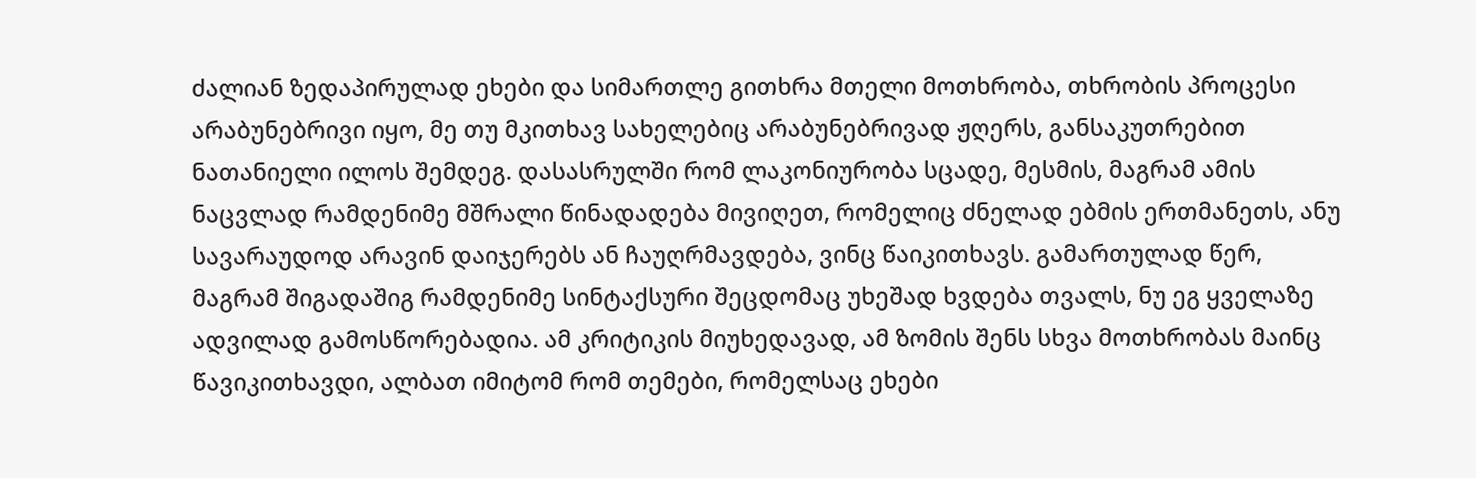ძალიან ზედაპირულად ეხები და სიმართლე გითხრა მთელი მოთხრობა, თხრობის პროცესი არაბუნებრივი იყო, მე თუ მკითხავ სახელებიც არაბუნებრივად ჟღერს, განსაკუთრებით ნათანიელი ილოს შემდეგ. დასასრულში რომ ლაკონიურობა სცადე, მესმის, მაგრამ ამის ნაცვლად რამდენიმე მშრალი წინადადება მივიღეთ, რომელიც ძნელად ებმის ერთმანეთს, ანუ სავარაუდოდ არავინ დაიჯერებს ან ჩაუღრმავდება, ვინც წაიკითხავს. გამართულად წერ, მაგრამ შიგადაშიგ რამდენიმე სინტაქსური შეცდომაც უხეშად ხვდება თვალს, ნუ ეგ ყველაზე ადვილად გამოსწორებადია. ამ კრიტიკის მიუხედავად, ამ ზომის შენს სხვა მოთხრობას მაინც წავიკითხავდი, ალბათ იმიტომ რომ თემები, რომელსაც ეხები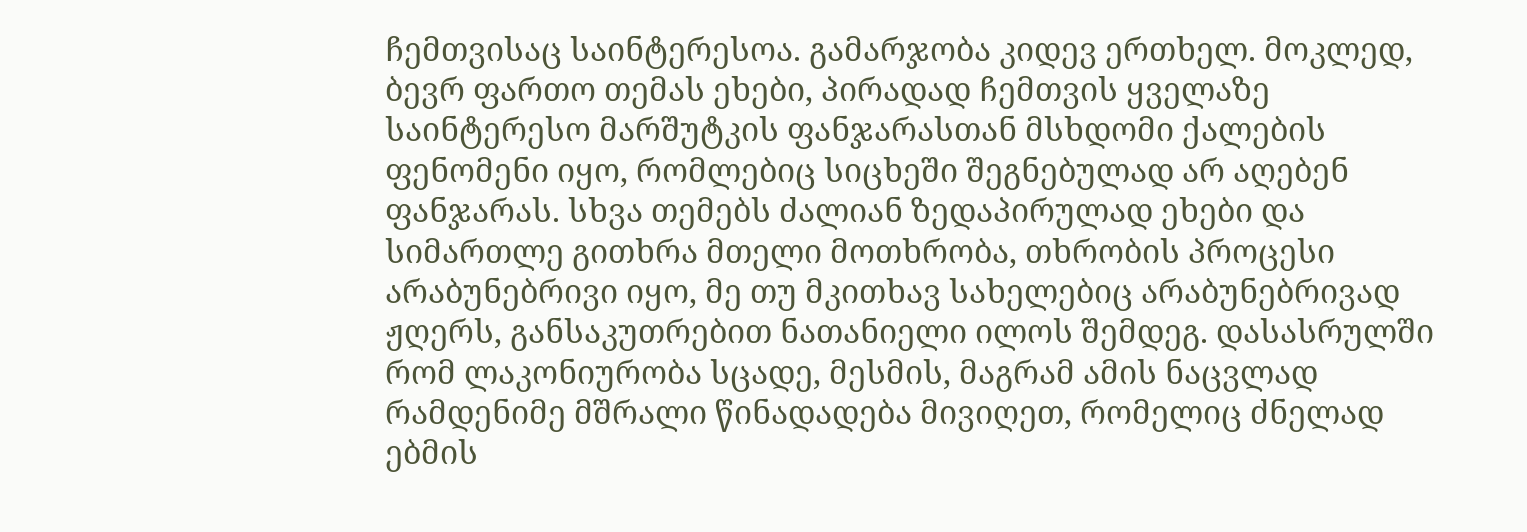ჩემთვისაც საინტერესოა. გამარჯობა კიდევ ერთხელ. მოკლედ, ბევრ ფართო თემას ეხები, პირადად ჩემთვის ყველაზე საინტერესო მარშუტკის ფანჯარასთან მსხდომი ქალების ფენომენი იყო, რომლებიც სიცხეში შეგნებულად არ აღებენ ფანჯარას. სხვა თემებს ძალიან ზედაპირულად ეხები და სიმართლე გითხრა მთელი მოთხრობა, თხრობის პროცესი არაბუნებრივი იყო, მე თუ მკითხავ სახელებიც არაბუნებრივად ჟღერს, განსაკუთრებით ნათანიელი ილოს შემდეგ. დასასრულში რომ ლაკონიურობა სცადე, მესმის, მაგრამ ამის ნაცვლად რამდენიმე მშრალი წინადადება მივიღეთ, რომელიც ძნელად ებმის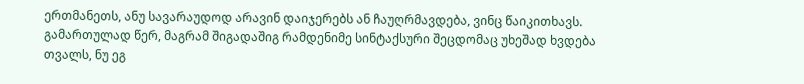ერთმანეთს, ანუ სავარაუდოდ არავინ დაიჯერებს ან ჩაუღრმავდება, ვინც წაიკითხავს. გამართულად წერ, მაგრამ შიგადაშიგ რამდენიმე სინტაქსური შეცდომაც უხეშად ხვდება თვალს, ნუ ეგ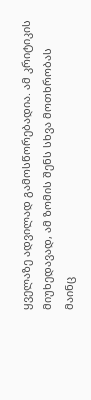ყველაზე ადვილად გამოსწორებადია. ამ კრიტიკის მიუხედავად, ამ ზომის შენს სხვა მოთხრობას მაინც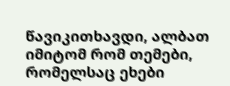წავიკითხავდი, ალბათ იმიტომ რომ თემები, რომელსაც ეხები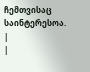ჩემთვისაც საინტერესოა.
|
|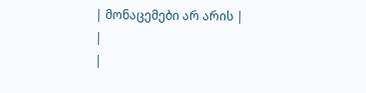| მონაცემები არ არის |
|
|